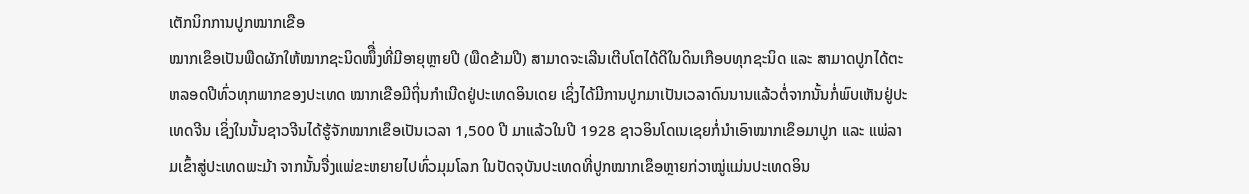ເຕັກນິກການປູກໝາກເຂືອ
ໝາກເຂຶອເປັນພືດຜັກໃຫ້ໝາກຊະນິດໜຶື່ງທີ່ມີອາຍຸຫຼາຍປີ (ພືດຂ້າມປີ) ສາມາດຈະເລີນເຕີບໂຕໄດ້ດີໃນດິນເກືອບທຸກຊະນິດ ແລະ ສາມາດປູກໄດ້ຕະຫລອດປີທົ່ວທຸກພາກຂອງປະເທດ ໝາກເຂືອມີຖິ່ນກໍາເນີດຢູ່ປະເທດອິນເດຍ ເຊິ່ງໄດ້ມີການປູກມາເປັນເວລາດົນນານແລ້ວຕໍ່ຈາກນັ້ນກໍ່ພົບເຫັນຢູ່ປະເທດຈີນ ເຊິ່ງໃນນັ້ນຊາວຈີນໄດ້ຮູ້ຈັກໝາກເຂຶອເປັນເວລາ 1,500 ປີ ມາແລ້ວໃນປີ 1928 ຊາວອິນໂດເນເຊຍກໍ່ນໍາເອົາໝາກເຂຶອມາປູກ ແລະ ແພ່ລາມເຂົ້າສູ່ປະເທດພະມ້າ ຈາກນັ້ນຈື່ງແພ່ຂະຫຍາຍໄປທົ່ວມຸມໂລກ ໃນປັດຈຸບັນປະເທດທີ່ປູກໝາກເຂຶອຫຼາຍກ່ວາໝູ່ແມ່ນປະເທດອິນ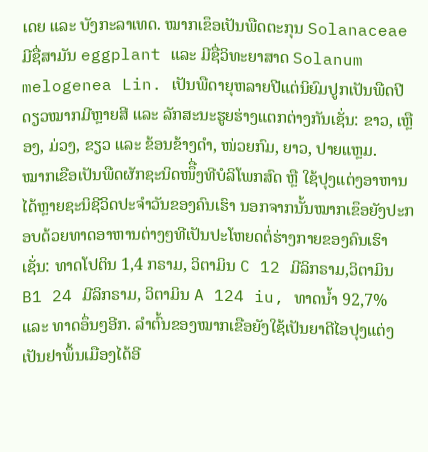ເດຍ ແລະ ບັງກະລາເທດ. ໝາກເຂຶອເປັນພືດຕະກຸນ Solanaceae ມີຊື່ສາມັນ eggplant ແລະ ມີຊື່ວິທະຍາສາດ Solanum melogenea Lin. ເປັນພືດາຍຸຫລາຍປີແຕ່ນິຍົມປູກເປັນພືດປີດຽວໝາກມີຫຼາຍສີ ແລະ ລັກສະນະຮູຍຮ່າງແຕກຕ່າງກັນເຊັ່ນ: ຂາວ, ເຫຼືອງ, ມ່ວງ, ຂຽວ ແລະ ຂ້ອນຂ້າງດໍາ, ໜ່ວຍກົມ, ຍາວ, ປາຍແຫຼມ.
ໝາກເຂືອເປັນພືດຜັກຊະນິດໜຶື່ງທີບໍລິໂພກສົດ ຫຼື ໃຊ້ປຸງແຕ່ງອາຫານໄດ້ຫຼາຍຊະນິຊີວິດປະຈໍາວັນຂອງຄົນເຮົາ ນອກຈາກນັ້ນໝາກເຂຶອຍັງປະກອບດ້ວຍທາດອາຫານຕ່າງໆທີເປັນປະໂຫຍດຕໍ່ຮ່າງກາຍຂອງຄົນເຮົາເຊັ່ນ: ທາດໂປຕິນ 1,4 ກຣາມ, ວິຕາມິນ C 12 ມີລິກຣາມ,ວິຕາມິນ B1 24 ມີລິກຣາມ, ວິຕາມິນ A 124 iu, ທາດນໍ້າ 92,7% ແລະ ທາດອຶ່ນໆອີກ. ລໍາຕົ້ນຂອງໝາກເຂືອຍັງໃຊ້ເປັນຍາດີໄອປຸງແຕ່ງເປັນຢາພຶ້ນເມືອງໄດ້ອີ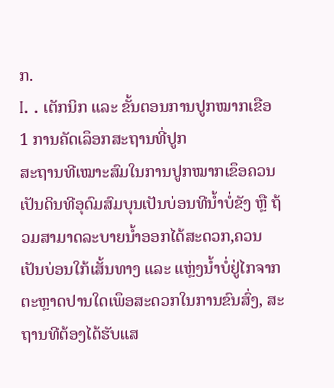ກ.
I. . ເຕັກນິກ ແລະ ຂັ້ນຕອນການປູກໝາກເຂືອ
1 ການຄັດເລຶອກສະຖານທີ່ປູກ
ສະຖານທີເໝາະສົມໃນການປູກໝາກເຂຶອຄວນເປັນດິນທີອຸດົມສົມບຸນເປັນບ່ອນທີນໍ້າບໍ່ຂັງ ຫຼື ຖ້ວມສາມາດລະບາຍນໍ້າອອກໄດ້ສະດວກ,ຄວນເປັນບ່ອນໃກ້ເສັ້ນທາງ ແລະ ແຫຼ່ງນໍ້າບໍ່ຢູ່ໄກຈາກຕະຫຼາດປານໃດເພຶອສະດວກໃນການຂົນສົ່ງ, ສະຖານທີຕ້ອງໄດ້ຮັບແສ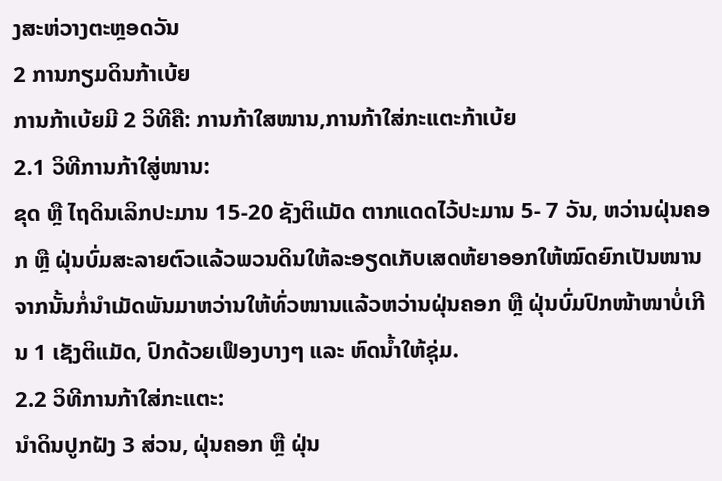ງສະຫ່ວາງຕະຫຼອດວັນ
2 ການກຽມດິນກ້າເບ້ຍ
ການກ້າເບ້ຍມີ 2 ວິທີຄື: ການກ້າໃສໜານ,ການກ້າໃສ່ກະແຕະກ້າເບ້ຍ
2.1 ວິທີການກ້າໃສູ່ໜານ:
ຂຸດ ຫຼື ໄຖດິນເລິກປະມານ 15-20 ຊັງຕິແມັດ ຕາກແດດໄວ້ປະມານ 5- 7 ວັນ, ຫວ່ານຝຸ່ນຄອກ ຫຼື ຝຸ່ນບົ່ມສະລາຍຕົວແລ້ວພວນດິນໃຫ້ລະອຽດເກັບເສດຫ້ຍາອອກໃຫ້ໝົດຍົກເປັນໜານ ຈາກນັ້ນກໍ່ນໍາເມັດພັນມາຫວ່ານໃຫ້ທົ່ວໜານແລ້ວຫວ່ານຝຸ່ນຄອກ ຫຼື ຝຸ່ນບົ່ມປົກໜ້າໜາບໍ່ເກີນ 1 ເຊັງຕິແມັດ, ປົກດ້ວຍເຟຶອງບາງໆ ແລະ ຫົດນໍ້າໃຫ້ຊຸ່ມ.
2.2 ວິທີການກ້າໃສ່ກະແຕະ:
ນໍາດິນປູກຝັງ 3 ສ່ວນ, ຝຸ່ນຄອກ ຫຼື ຝຸ່ນ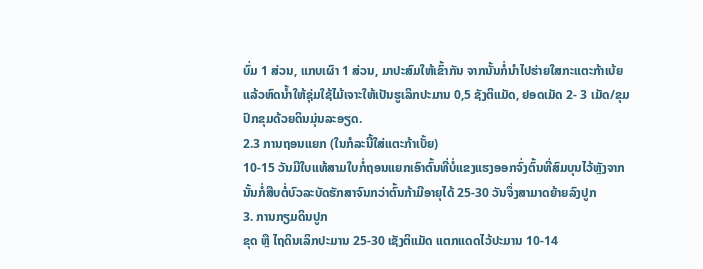ບົ່ມ 1 ສ່ວນ, ແກບເຜົາ 1 ສ່ວນ, ມາປະສົມໃຫ້ເຂົ້າກັນ ຈາກນັ້ນກໍ່ນໍາໄປຮ່າຍໃສກະແຕະກ້າເບ້ຍແລ້ວຫົດນໍ້າໃຫ້ຊຸ່ມໃຊ້ໄມ້ເຈາະໃຫ້ເປັນຮູເລິກປະມານ 0,5 ຊັງຕິແມັດ, ຢອດເມັດ 2- 3 ເມັດ/ຂຸມປົກຂຸມດ້ວຍດິນມຸ່ນລະອຽດ.
2.3 ການຖອນແຍກ (ໃນກໍລະນີ້ໃສ່ແຕະກ້າເບັ້ຍ)
10-15 ວັນມີໃບແທ້ສາມໃບກໍ່ຖອນແຍກເອົາຕົ້ນທີ່ບໍ່ແຂງແຮງອອກຈົ່ງຕົ້ນທີ່ສົມບຸນໄວ້ຫຼັງຈາກນັ້ນກໍ່ສືບຕໍ່ບົວລະບັດຮັກສາຈົນກວ່າຕົ້ນກ້າມີອາຍຸໄດ້ 25-30 ວັນຈຶ່ງສາມາດຍ້າຍລົງປູກ
3. ການກຽມດິນປູກ
ຂຸດ ຫຼື ໄຖດິນເລິກປະມານ 25-30 ເຊັງຕິແມັດ ແຕກແດດໄວ້ປະມານ 10-14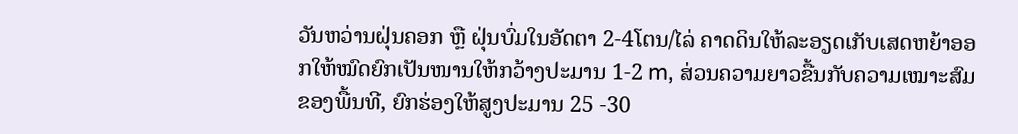ວັນຫວ່ານຝຸ່ນຄອກ ຫຼື ຝຸ່ນບົ່ມໃນອັດຕາ 2-4ໂຕນ/ໄລ່ ຄາດດິນໃຫ້ລະອຽດເກັບເສດຫຍ້າອອກໃຫ້ໝົດຍົກເປັນໜານໃຫ້ກວ້າງປະມານ 1-2 m, ສ່ວນຄວາມຍາວຂື້ນກັບຄວາມເໝາະສົມຂອງພື້ນທີ, ຍົກຮ່ອງໃຫ້ສູງປະມານ 25 -30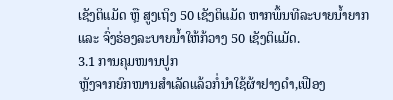ເຊັງຕິແມັດ ຫຼື ສູງເຖິງ 50 ເຊັງຕິແມັດ ຫາກພຶ້ນທີລະບາຍນໍ້າຍາກ ແລະ ຈົ່ງຮ່ອງລະບາຍນໍ້າໃຫ້ກ້ວາງ 50 ເຊັງຕິແມັດ.
3.1 ການຄຸມໜານປູກ
ຫຼັງຈາກຍົກໜານສໍາເລັດແລ້ວກໍ່ນໍາໃຊ້ຜ້າຢາງດໍາ,ເຟືອງ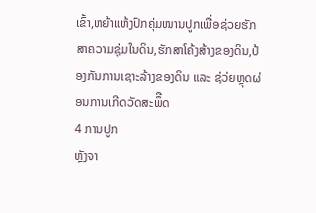ເຂົ້າ,ຫຍ້າແຫ້ງປົກຄຸ່ມໜານປູກເພື່ອຊ່ວຍຮັກສາຄວາມຊຸ່ມໃນດິນ,ຮັກສາໂຄ້ງສ້າງຂອງດິນ,ປ້ອງກັນການເຊາະລ້າງຂອງດິນ ແລະ ຊ່ວ່ຍຫຼຸດຜ່ອນການເກີດວັດສະພຶືດ
4 ການປູກ
ຫຼັງຈາ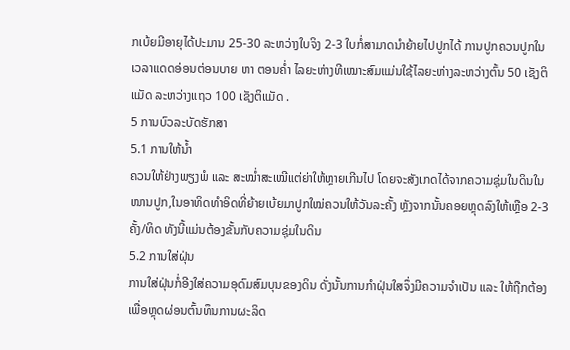ກເບ້ຍມີອາຍຸໄດ້ປະມານ 25-30 ລະຫວ່າງໃບຈິງ 2-3 ໃບກໍ່ສາມາດນໍາຍ້າຍໄປປູກໄດ້ ການປູກຄວນປູກໃນເວລາແດດອ່ອນຕ່ອນບາຍ ຫາ ຕອນຄໍ່າ ໄລຍະຫ່າງທີເໝາະສົມແມ່ນໃຊ້ໄລຍະຫ່າງລະຫວ່າງຕົ້ນ 50 ເຊັງຕິແມັດ ລະຫວ່າງແຖວ 100 ເຊັງຕິແມັດ .
5 ການບົວລະບັດຮັກສາ
5.1 ການໃຫ້ນໍ້າ
ຄວນໃຫ້ຢ່າງພຽງພໍ ແລະ ສະໝໍ່າສະເໝີແຕ່ຍ່າໃຫ້ຫຼາຍເກີນໄປ ໂດຍຈະສັງເກດໄດ້ຈາກຄວາມຊຸ່ມໃນດິນໃນໜານປູກ,ໃນອາທິດທໍາອິດທີ່ຍ້າຍເບ້ຍມາປູກໃໝ່ຄວນໃຫ້ວັນລະຄັ້ງ ຫຼັງຈາກນັ້ນຄອຍຫຼຸດລົງໃຫ້ເຫຼືອ 2-3 ຄັ້ງ/ທິດ ທັງນີ້ແມ່ນຕ້ອງຂັ້ນກັບຄວາມຊຸ່ມໃນດິນ
5.2 ການໃສ່ຝຸ່ນ
ການໃສ່ຝຸ່ນກໍ່ອີງໃສ່ຄວາມອຸດົມສົມບຸນຂອງດິນ ດັ່ງນັ້ນການກໍາຝຸ່ນໃສຈຶ່ງມີຄວາມຈໍາເປັນ ແລະ ໃຫ້ຖືກຕ້ອງເພື່ອຫຼຸດຜ່ອນຕົ້ນທຶນການຜະລິດ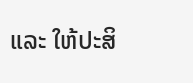ແລະ ໃຫ້ປະສິ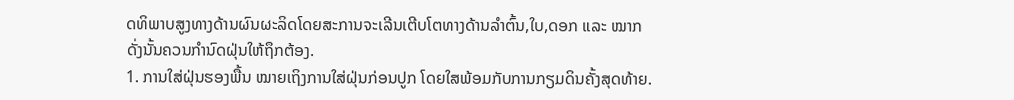ດທິພາບສູງທາງດ້ານຜົນຜະລິດໂດຍສະການຈະເລີນເຕີບໂຕທາງດ້ານລໍາຕົ້ນ,ໃບ,ດອກ ແລະ ໝາກ ດັ່ງນັ້ນຄວນກໍານົດຝຸ່ນໃຫ້ຖຶກຕ້ອງ.
1. ການໃສ່ຝຸ່ນຮອງພື້ນ ໝາຍເຖິງການໃສ່ຝຸ່ນກ່ອນປູກ ໂດຍໃສພ້ອມກັບການກຽມດິນຄັ້ງສຸດທ້າຍ.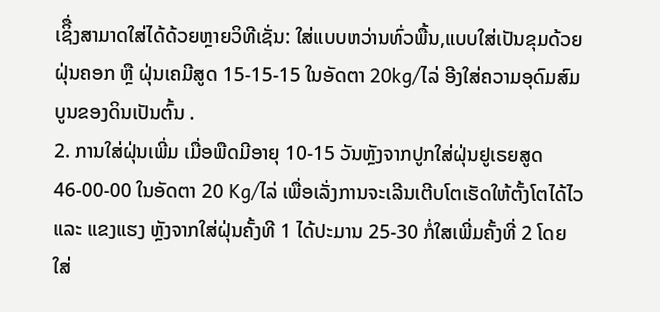ເຊິື່ງສາມາດໃສ່ໄດ້ດ້ວຍຫຼາຍວິທີເຊັ່ນ: ໃສ່ແບບຫວ່ານທົ່ວພື້ນ,ແບບໃສ່ເປັນຂຸມດ້ວຍຝຸ່ນຄອກ ຫຼື ຝຸ່ນເຄມີສູດ 15-15-15 ໃນອັດຕາ 20kg/ໄລ່ ອີງໃສ່ຄວາມອຸດົມສົມບູນຂອງດິນເປັນຕົ້ນ .
2. ການໃສ່ຝຸ່ນເພີ່ມ ເມື່ອພືດມີອາຍຸ 10-15 ວັນຫຼັງຈາກປູກໃສ່ຝຸ່ນຢູເຣຍສູດ 46-00-00 ໃນອັດຕາ 20 Kg/ໄລ່ ເພື່ອເລັ່ງການຈະເລີນເຕີບໂຕເຮັດໃຫ້ຕັ້ງໂຕໄດ້ໄວ ແລະ ແຂງແຮງ ຫຼັງຈາກໃສ່ຝຸ່ນຄັ້ງທີ 1 ໄດ້ປະມານ 25-30 ກໍ່ໃສເພີ່ມຄັ້ງທີ່ 2 ໂດຍ ໃສ່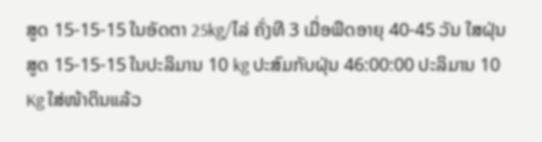ສູດ 15-15-15 ໃນອັດຕາ 25kg/ໄລ່ ຄັ່ງທີ 3 ເມື່ອພືດອາຍຸ 40-45 ວັນ ໃສຝຸ່ນສູດ 15-15-15 ໃນປະລິມານ 10 kg ປະສົມກັບຝຸ່ນ 46:00:00 ປະລິມານ 10 Kg ໃສ່ໜ້າດິນແລ້ວ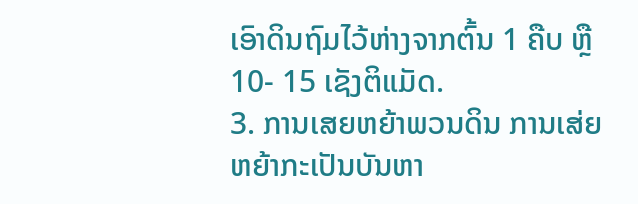ເອົາດິນຖົມໄວ້ຫ່າງຈາກຕົ້ນ 1 ຄືບ ຫຼື 10- 15 ເຊັງຕິແມັດ.
3. ການເສຍຫຍ້າພວນດິນ ການເສ່ຍຫຍ້າກະເປັນບັນຫາ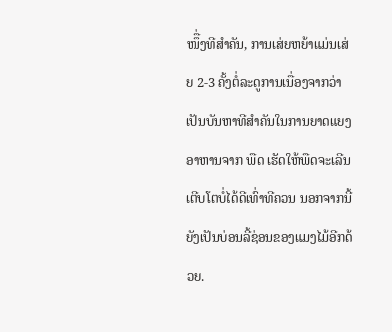ໜຶື່ງທີສໍາຄັນ, ການເສ່ຍຫຍ້າແມ່ນເສ່ຍ 2-3 ຄັ້ງຕໍ່ລະດູການເນື່ອງຈາກວ່າເປັນບັນຫາທີສໍາຄັນໃນການຍາດແຍງອາຫານຈາກ ພືດ ເຮັດໃຫ້ພືດຈະເລີນເຕີບໂຕບໍ່ໄດ້ດີເທົ່າທີຄວນ ນອກຈາກນີ້ຍັງເປັນບ່ອນລີ້ຊ່ອນຂອງແມງໄມ້ອີກດ້ວຍ.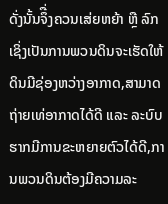ດັ່ງນັ້ນຈຶື່ງຄວນເສ່ຍຫຍ້າ ຫຼື ລົກເຊິ່ງເປັນການພວນດິນຈະເຮັດໃຫ້ດິນມີຊ່ອງຫວ່າງອາກາດ,ສາມາດຖ່າຍເທ່ອາກາດໄດ້ດີ ແລະ ລະບົບຮາກມີການຂະຫຍາຍຕົວໄດ້ດີ,ການພວນດິນຕ້ອງມີຄວາມລະ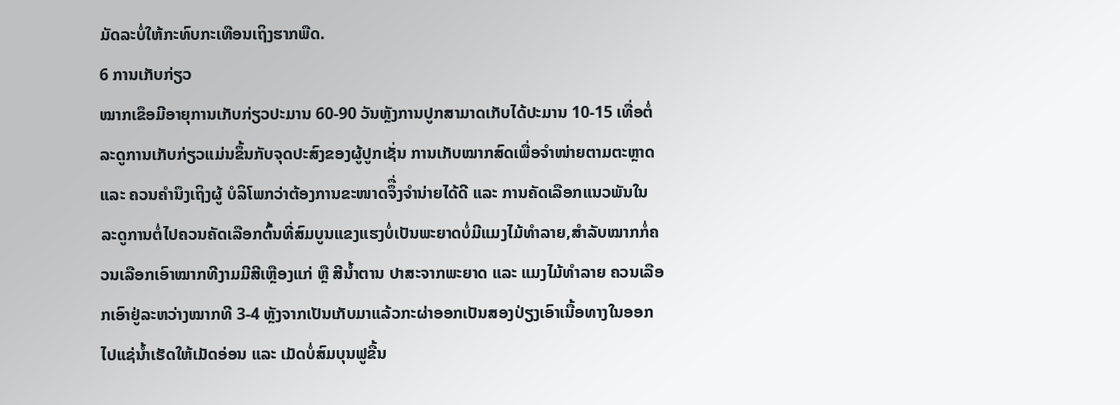ມັດລະບໍ່ໃຫ້ກະທົບກະເທືອນເຖິງຮາກພືດ.
6 ການເກັບກ່ຽວ
ໝາກເຂຶອມີອາຍຸການເກັບກ່ຽວປະມານ 60-90 ວັນຫຼັງການປູກສາມາດເກັບໄດ້ປະມານ 10-15 ເທື່ອຕໍ່ລະດູການເກັບກ່ຽວແມ່ນຂຶ້ນກັບຈຸດປະສົງຂອງຜູ້ປູກເຊັ່ນ ການເກັບໝາກສົດເພື່ອຈໍາໜ່າຍຕາມຕະຫຼາດ ແລະ ຄວນຄໍານຶງເຖິງຜູ້ ບໍລິໂພກວ່າຕ້ອງການຂະໜາດຈຶື່ງຈໍານ່າຍໄດ້ດີ ແລະ ການຄັດເລືອກແນວພັນໃນລະດູການຕໍ່ໄປຄວນຄັດເລືອກຕົ້ນທີ່ສົມບູນແຂງແຮງບໍ່ເປັນພະຍາດບໍ່ມີແມງໄມ້ທໍາລາຍ,ສໍາລັບໝາກກໍ່ຄວນເລືອກເອົາໝາກທີງາມມີສີເຫຼືອງແກ່ ຫຼື ສີນໍ້າຕານ ປາສະຈາກພະຍາດ ແລະ ແມງໄມ້ທໍາລາຍ ຄວນເລືອກເອົາຢູ່ລະຫວ່າງໝາກທີ 3-4 ຫຼັງຈາກເປັນເກັບມາແລ້ວກະຜ່າອອກເປັນສອງປ່ຽງເອົາເນື້ອທາງໃນອອກໄປແຊ່ນໍ້າເຮັດໃຫ້ເມັດອ່ອນ ແລະ ເມັດບໍ່ສົມບຸນຟູຂື້ນ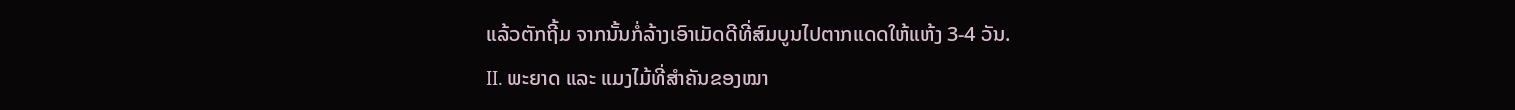ແລ້ວຕັກຖີ້ມ ຈາກນັ້ນກໍ່ລ້າງເອົາເມັດດີທີ່ສົມບູນໄປຕາກແດດໃຫ້ແຫ້ງ 3-4 ວັນ.
II. ພະຍາດ ແລະ ແມງໄມ້ທີ່ສໍາຄັນຂອງໝາ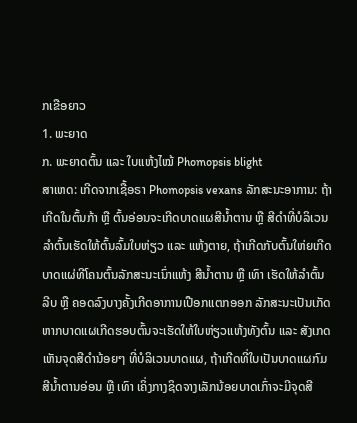ກເຂືອຍາວ
1. ພະຍາດ
ກ. ພະຍາດຕົ້ນ ແລະ ໃບແຫ້ງໄໝ້ Phomopsis blight
ສາເຫດ: ເກີດຈາກເຊື້ອຣາ Phomopsis vexans ລັກສະນະອາການ: ຖ້າເກີດໃນຕົ້ນກ້າ ຫຼື ຕົ້ນອ່ອນຈະເກີດບາດແຜສີນໍ້າຕານ ຫຼື ສີດໍາທີ່ບໍລິເວນລໍາຕົ້ນເຮັດໃຫ້ຕົ້ນລົ້ມໃບຫ່ຽວ ແລະ ແຫ້ງຕາຍ, ຖ້າເກີດກັບຕົ້ນໃຫ່ຍເກີດບາດແຜ່ທີໂຄນຕົ້ນລັກສະນະເນົ່າແຫ້ງ ສີນໍ້າຕານ ຫຼື ເທົາ ເຮັດໃຫ້ລໍາຕົ້ນລີບ ຫຼື ຄອດລົງບາງຄັ້ງເກີດອາການເປືອກແຕກອອກ ລັກສະນະເປັນເກັດຫາກບາດແຜເກີດຮອບຕົ້ນຈະເຮັດໃຫ້ໃບຫ່ຽວແຫ້ງທັງຕົ້ນ ແລະ ສັງເກດເຫັນຈຸດສີດໍານ້ອຍໆ ທີ່ບໍລິເວນບາດແຜ, ຖ້າເກີດທີ່ໃບເປັນບາດແຜກົມສີນໍ້າຕານອ່ອນ ຫຼື ເທົາ ເຄິ່ງກາງຊິດຈາງເລັກນ້ອຍບາດເກົ່າຈະມີຈຸດສີ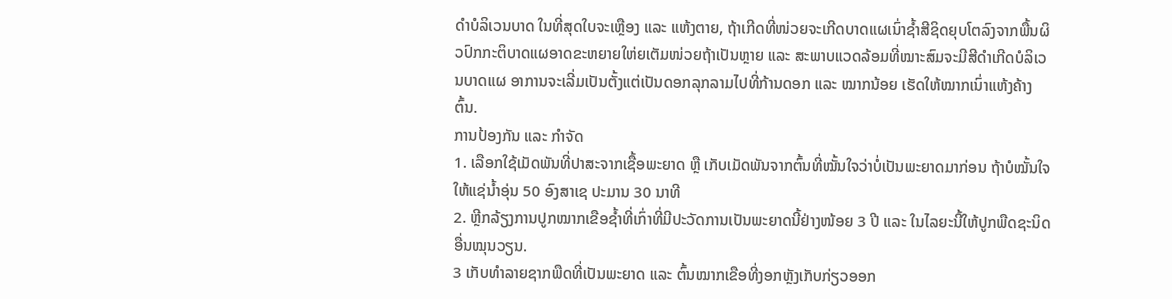ດໍາບໍລິເວນບາດ ໃນທີ່ສຸດໃບຈະເຫຼືອງ ແລະ ແຫ້ງຕາຍ, ຖ້າເກີດທີ່ໜ່ວຍຈະເກີດບາດແຜເນົ່າຊໍ້າສີຊິດຍຸບໂຕລົງຈາກພື້ນຜິວປົກກະຕິບາດແຜອາດຂະຫຍາຍໃຫ່ຍເຕັມໜ່ວຍຖ້າເປັນຫຼາຍ ແລະ ສະພາບແວດລ້ອມທີ່ໝາະສົມຈະມີສີດໍາເກີດບໍລິເວນບາດແຜ ອາການຈະເລີ່ມເປັນຕັ້ງແຕ່ເປັນດອກລຸກລາມໄປທີ່ກ້ານດອກ ແລະ ໝາກນ້ອຍ ເຮັດໃຫ້ໝາກເນົ່າແຫ້ງຄ້າງຕົ້ນ.
ການປ້ອງກັນ ແລະ ກໍາຈັດ
1. ເລືອກໃຊ້ເມັດພັນທີ່ປາສະຈາກເຊື້ອພະຍາດ ຫຼື ເກັບເມັດພັນຈາກຕົ້ນທີ່ໝັ້ນໃຈວ່າບໍ່ເປັນພະຍາດມາກ່ອນ ຖ້າບໍໝັ້ນໃຈໃຫ້ແຊ່ນໍ້າອຸ່ນ 50 ອົງສາເຊ ປະມານ 30 ນາທີ
2. ຫຼີກລ້ຽງການປູກໝາກເຂືອຊໍ້າທີ່ເກົ່າທີ່ມີປະວັດການເປັນພະຍາດນີ້ຢ່າງໜ້ອຍ 3 ປີ ແລະ ໃນໄລຍະນີ້ໃຫ້ປູກພືດຊະນິດອື່ນໝຸນວຽນ.
3 ເກັບທໍາລາຍຊາກພືດທີ່ເປັນພະຍາດ ແລະ ຕົ້ນໝາກເຂືອທີ່ງອກຫຼັງເກັບກ່ຽວອອກ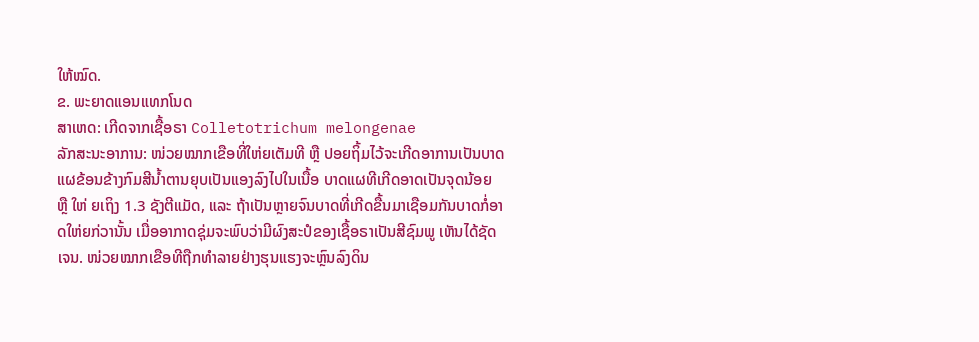ໃຫ້ໝົດ.
ຂ. ພະຍາດແອນແທກໂນດ
ສາເຫດ: ເກີດຈາກເຊື້ອຣາ Colletotrichum melongenae
ລັກສະນະອາການ: ໜ່ວຍໝາກເຂືອທີ່ໃຫ່ຍເຕັມທີ ຫຼື ປອຍຖິ້ມໄວ້ຈະເກີດອາການເປັນບາດແຜຂ້ອນຂ້າງກົມສີນໍ້າຕານຍຸບເປັນແອງລົງໄປໃນເນື້ອ ບາດແຜທີເກີດອາດເປັນຈຸດນ້ອຍ ຫຼື ໃຫ່ ຍເຖິງ 1.3 ຊັງຕີແມັດ, ແລະ ຖ້າເປັນຫຼາຍຈົນບາດທີ່ເກີດຂື້ນມາເຊືອມກັນບາດກໍ່ອາດໃຫ່ຍກ່ວານັ້ນ ເມື່ອອາກາດຊຸ່ມຈະພົບວ່າມີຜົງສະປໍຂອງເຊື້ອຣາເປັນສີຊົມພູ ເຫັນໄດ້ຊັດເຈນ. ໜ່ວຍໝາກເຂືອທີຖືກທໍາລາຍຢ່າງຮຸນແຮງຈະຫຼົນລົງດິນ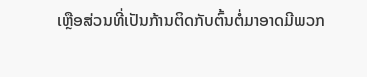ເຫຼືອສ່ວນທີ່ເປັນກ້ານຕິດກັບຕົ້ນຕໍ່ມາອາດມີພວກ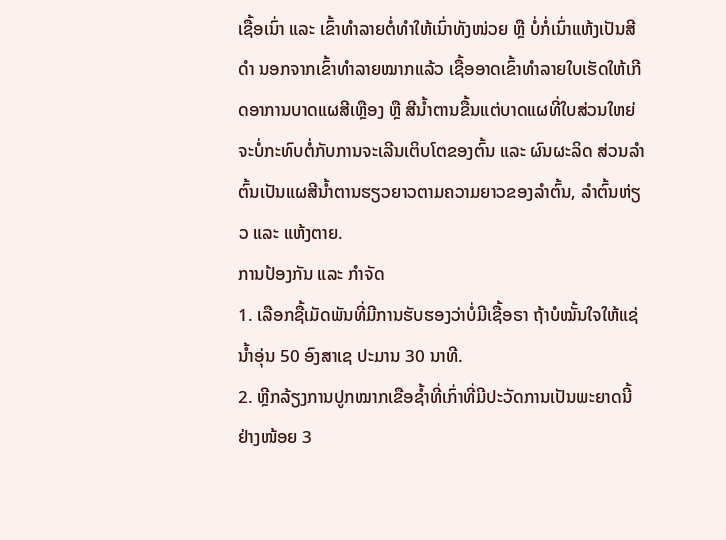ເຊື້ອເນົ່າ ແລະ ເຂົ້າທໍາລາຍຕໍ່ທໍາໃຫ້ເນົ່າທັງໜ່ວຍ ຫຼື ບໍ່ກໍ່ເນົ່າແຫ້ງເປັນສີດໍາ ນອກຈາກເຂົ້າທໍາລາຍໝາກແລ້ວ ເຊື້ອອາດເຂົ້າທໍາລາຍໃບເຮັດໃຫ້ເກີດອາການບາດແຜສີເຫຼືອງ ຫຼື ສີນໍ້າຕານຂື້ນແຕ່ບາດແຜທີ່ໃບສ່ວນໃຫຍ່ຈະບໍ່ກະທົບຕໍ່ກັບການຈະເລີນເຕິບໂຕຂອງຕົ້ນ ແລະ ຜົນຜະລິດ ສ່ວນລໍາຕົ້ນເປັນແຜສີນໍ້າຕານຮຽວຍາວຕາມຄວາມຍາວຂອງລໍາຕົ້ນ, ລໍາຕົ້ນຫ່ຽວ ແລະ ແຫ້ງຕາຍ.
ການປ້ອງກັນ ແລະ ກໍາຈັດ
1. ເລືອກຊື້ເມັດພັນທີ່ມີການຮັບຮອງວ່າບໍ່ມີເຊື້ອຣາ ຖ້າບໍໝັ້ນໃຈໃຫ້ແຊ່ນໍ້າອຸ່ນ 50 ອົງສາເຊ ປະມານ 30 ນາທີ.
2. ຫຼີກລ້ຽງການປູກໝາກເຂືອຊໍ້າທີ່ເກົ່າທີ່ມີປະວັດການເປັນພະຍາດນີ້ຢ່າງໜ້ອຍ 3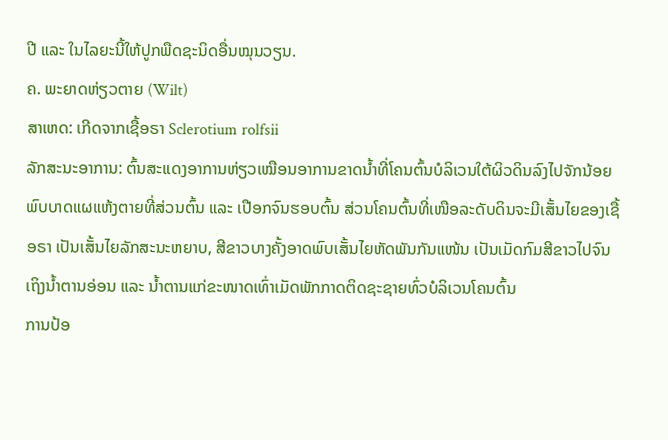ປີ ແລະ ໃນໄລຍະນີ້ໃຫ້ປູກພືດຊະນິດອື່ນໝຸນວຽນ.
ຄ. ພະຍາດຫ່ຽວຕາຍ (Wilt)
ສາເຫດ: ເກີດຈາກເຊື້ອຣາ Sclerotium rolfsii
ລັກສະນະອາການ: ຕົ້ນສະແດງອາການຫ່ຽວເໝືອນອາການຂາດນໍ້າທີ່ໂຄນຕົ້ນບໍລິເວນໃຕ້ຜິວດິນລົງໄປຈັກນ້ອຍພົບບາດແຜແຫ້ງຕາຍທີ່ສ່ວນຕົ້ນ ແລະ ເປືອກຈົນຮອບຕົ້ນ ສ່ວນໂຄນຕົ້ນທີ່ເໜືອລະດັບດິນຈະມີເສັ້ນໄຍຂອງເຊື້ອຣາ ເປັນເສັ້ນໄຍລັກສະນະຫຍາບ, ສີຂາວບາງຄັ້ງອາດພົບເສັ້ນໄຍຫັດພັນກັນແໜ້ນ ເປັນເມັດກົມສີຂາວໄປຈົນເຖິງນໍ້າຕານອ່ອນ ແລະ ນໍ້າຕານແກ່ຂະໜາດເທົ່າເມັດພັກກາດຕິດຊະຊາຍທົ່ວບໍລິເວນໂຄນຕົ້ນ
ການປ້ອ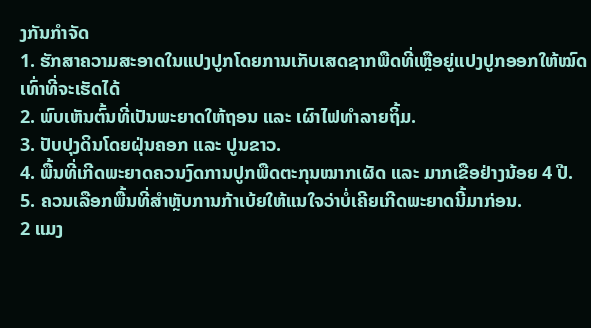ງກັນກໍາຈັດ
1. ຮັກສາຄວາມສະອາດໃນແປງປູກໂດຍການເກັບເສດຊາກພືດທີ່ເຫຼືອຍູ່ແປງປູກອອກໃຫ້ໝົດເທົ່າທີ່ຈະເຮັດໄດ້
2. ພົບເຫັນຕົ້ນທີ່ເປັນພະຍາດໃຫ້ຖອນ ແລະ ເຜົາໄຟທໍາລາຍຖິ້ມ.
3. ປັບປຸງດິນໂດຍຝຸ່ນຄອກ ແລະ ປູນຂາວ.
4. ພື້ນທີ່ເກີດພະຍາດຄວນງົດການປູກພືດຕະກຸນໝາກເຜັດ ແລະ ມາກເຂືອຢ່າງນ້ອຍ 4 ປີ.
5. ຄວນເລືອກພື້ນທີ່ສໍາຫຼັບການກ້າເບ້ຍໃຫ້ແນໃຈວ່າບໍ່ເຄີຍເກີດພະຍາດນີ້ມາກ່ອນ.
2 ແມງ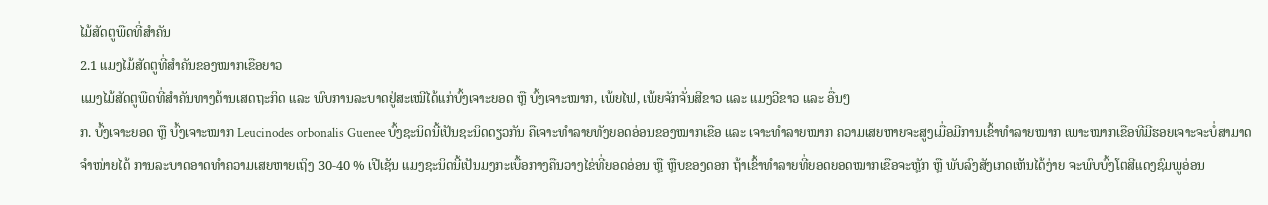ໄມ້ສັດຕູພືດທີ່ສໍາຄັນ
2.1 ແມງໄມ້ສັດຕູທີ່ສໍາຄັນຂອງໝາກເຂືອຍາວ
ແມງໄມ້ສັດຕູພືດທີ່ສໍາຄັນທາງດ້ານເສດຖະກິດ ແລະ ພົບການລະບາດຢູ່ສະເໝີໄດ້ແກ່ບົ້ງເຈາະຍອດ ຫຼື ບົ້ງເຈາະໝາກ, ເພ້ຍໄຟ, ເພ້ຍຈັກຈັ່ນສີຂາວ ແລະ ແມງວີຂາວ ແລະ ອື່ນໆ
ກ. ບົ້ງເຈາະຍອດ ຫຼື ບົ້ງເຈາະໝາກ Leucinodes orbonalis Guenee ບົ້ງຊະນິດນີ້ເປັນຊະນິດດຽວກັນ ຄືເຈາະທໍາລາຍທັງຍອດອ່ອນຂອງໝາກເຂືອ ແລະ ເຈາະທໍາລາຍໝາກ ຄວາມເສຍຫາຍຈະສູງເມື່ອມີການເຂົ້າທໍາລາຍໝາກ ເພາະໝາກເຂືອທີມີຮອຍເຈາະຈະບໍ່ສາມາດຈໍາໜ່າຍໄດ້ ການລະບາດອາດທໍາຄວາມເສຍຫາຍເຖິງ 30-40 % ເປີເຊັນ ແມງຊະນິດນີ້ເປັນມງກະເບື້ອກາງຄືນວາງໄຂ່ທີ່ຍອດອ່ອນ ຫຼື ຫຼືບຂອງດອກ ຖ້າເຂົ້າທໍາລາຍທີ່ຍອດຍອດໝາກເຂືອຈະຫຼັກ ຫຼື ພັບລົງສັງເກດເຫັນໄດ້ງ່າຍ ຈະພົບບົ້ງໂຕສີແດງຊົມພູອ່ອນ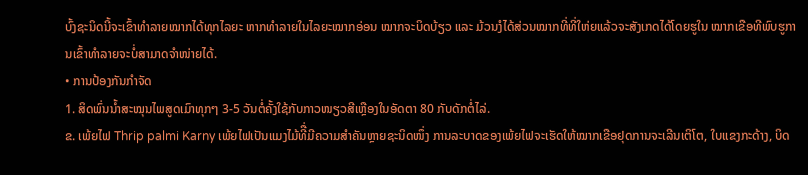ບົ້ງຊະນິດນີ້ຈະເຂົ້າທໍາລາຍໝາກໄດ້ທຸກໄລຍະ ຫາກທໍາລາຍໃນໄລຍະໝາກອ່ອນ ໝາກຈະບິດບ້ຽວ ແລະ ມ້ວນງໍໄດ້ສ່ວນໝາກທີ່ທີ່ໃຫ່ຍແລ້ວຈະສັງເກດໄດ້ໂດຍຮູໃນ ໝາກເຂືອທີພົບຮູການເຂົ້າທໍາລາຍຈະບໍ່ສາມາດຈໍາໜ່າຍໄດ້.
• ການປ້ອງກັນກໍາຈັດ
1. ສິດພົ່ນນໍ້າສະໝຸນໄພສູດເມົາທຸກໆ 3-5 ວັນຕໍ່ຄັ້ງໃຊ້ກັບກາວໜຽວສີເຫຼືອງໃນອັດຕາ 80 ກັບດັກຕໍ່ໄລ່.
ຂ. ເພ້ຍໄຟ Thrip palmi Karny ເພ້ຍໄຟເປັນແມງໄມ້ທີື່ມີຄວາມສໍາຄັນຫຼາຍຊະນິດໜຶ່ງ ການລະບາດຂອງເພ້ຍໄຟຈະເຮັດໃຫ້ໝາກເຂືອຢຸດການຈະເລີນເຕິໂຕ, ໃບແຂງກະດ້າງ, ບິດ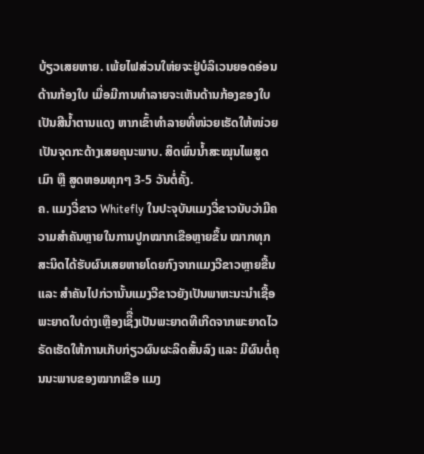ບ້ຽວເສຍຫາຍ. ເພ້ຍໄຟສ່ວນໃຫ່ຍຈະຢູ່ບໍລິເວນຍອດອ່ອນດ້ານກ້ອງໃບ ເມື່ອມີການທໍາລາຍຈະເຫັນດ້ານກ້ອງຂອງໃບເປັນສີນໍ້າຕານແດງ ຫາກເຂົ້າທໍາລາຍທີ່ໜ່ວຍເຮັດໃຫ້ໜ່ວຍເປັນຈຸດກະດ້າງເສຍຄຸນະພາບ. ສິດພົ່ນນໍ້າສະໝຸນໄພສູດເມົາ ຫຼື ສູດຫອມທຸກໆ 3-5 ວັນຕໍ່ຄັ້ງ.
ຄ. ແມງວີ່ຂາວ Whitefly ໃນປະຈຸບັນແມງວີ່ຂາວນັບວ່າມີຄວາມສໍາຄັນຫຼາຍໃນການປູກໝາກເຂືອຫຼາຍຂຶ້ນ ໝາກທຸກສະນິດໄດ້ຮັບຜົນເສຍຫາຍໂດຍກົງຈາກແມງວີຂາວຫຼາຍຂື້ນ ແລະ ສໍາຄັນໄປກ່ວານັ້ນແມງວີຂາວຍັງເປັນພາຫະນະນໍາເຊື້ອພະຍາດໃບດ່າງເຫຼືອງເຊິື່ງເປັນພະຍາດທີເກີດຈາກພະຍາດໄວຣັດເຮັດໃຫ້ການເກັບກ່ຽວຜົນຜະລິດສັ້ນລົງ ແລະ ມີຜົນຕໍ່ຄຸນນະພາບຂອງໝາກເຂືອ ແມງ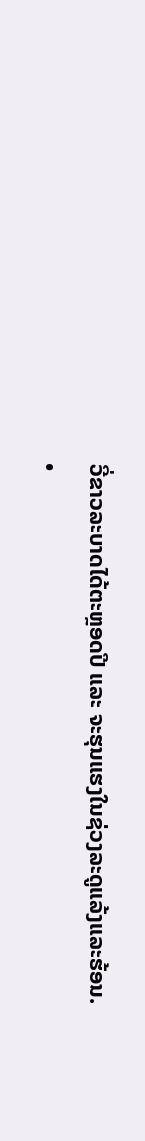ວີ່ຂາວລະບາດໄດ້ຕະຫຼອດປີ ແລະ ຈະຮຸນແຮງໃນຊ່ວງລະດູແລ້ງແລະຮ້ອນ.
•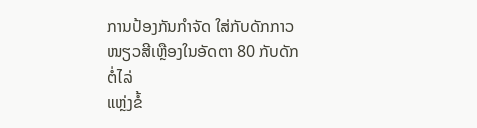ການປ້ອງກັນກໍາຈັດ ໃສ່ກັບດັກກາວໜຽວສີເຫຼືອງໃນອັດຕາ 80 ກັບດັກຕໍ່ໄລ່
ແຫຼ່ງຂໍ້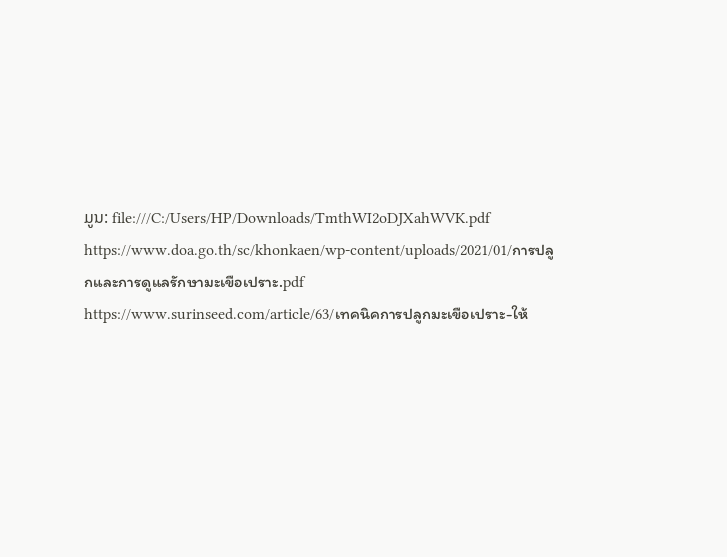ມູນ: file:///C:/Users/HP/Downloads/TmthWI2oDJXahWVK.pdf
https://www.doa.go.th/sc/khonkaen/wp-content/uploads/2021/01/การปลูกและการดูแลรักษามะเขือเปราะ.pdf
https://www.surinseed.com/article/63/เทคนิคการปลูกมะเขือเปราะ-ให้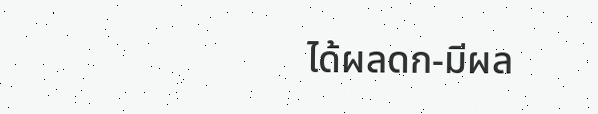ได้ผลดก-มีผล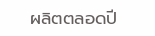ผลิตตลอดปี